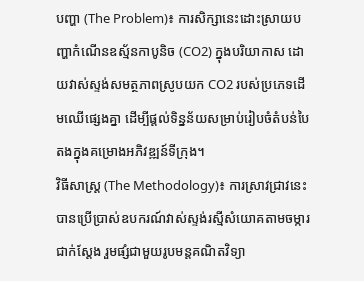បញ្ហា (The Problem)៖ ការសិក្សានេះដោះស្រាយបញ្ហាកំណើនឧស្ម័នកាបូនិច (CO2) ក្នុងបរិយាកាស ដោយវាស់ស្ទង់សមត្ថភាពស្រូបយក CO2 របស់ប្រភេទដើមឈើផ្សេងគ្នា ដើម្បីផ្តល់ទិន្នន័យសម្រាប់រៀបចំតំបន់បៃតងក្នុងគម្រោងអភិវឌ្ឍន៍ទីក្រុង។
វិធីសាស្ត្រ (The Methodology)៖ ការស្រាវជ្រាវនេះបានប្រើប្រាស់ឧបករណ៍វាស់ស្ទង់រស្មីសំយោគតាមចម្ការជាក់ស្តែង រួមផ្សំជាមួយរូបមន្តគណិតវិទ្យា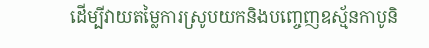ដើម្បីវាយតម្លៃការស្រូបយកនិងបញ្ចេញឧស្ម័នកាបូនិ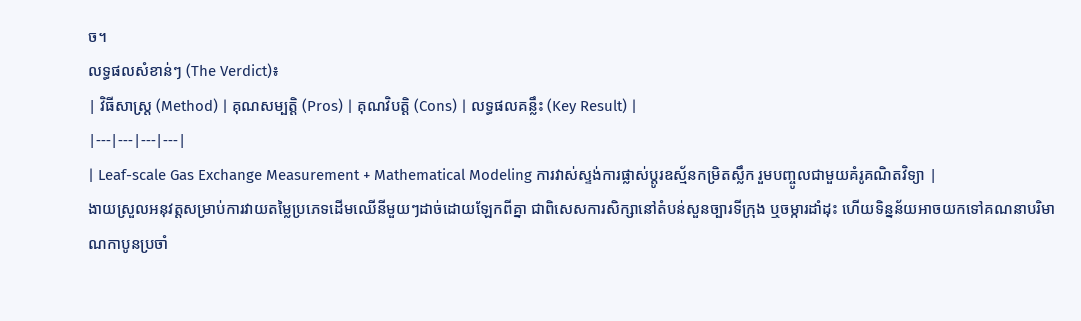ច។
លទ្ធផលសំខាន់ៗ (The Verdict)៖
| វិធីសាស្ត្រ (Method) | គុណសម្បត្តិ (Pros) | គុណវិបត្តិ (Cons) | លទ្ធផលគន្លឹះ (Key Result) |
|---|---|---|---|
| Leaf-scale Gas Exchange Measurement + Mathematical Modeling ការវាស់ស្ទង់ការផ្លាស់ប្តូរឧស្ម័នកម្រិតស្លឹក រួមបញ្ចូលជាមួយគំរូគណិតវិទ្យា |
ងាយស្រួលអនុវត្តសម្រាប់ការវាយតម្លៃប្រភេទដើមឈើនីមួយៗដាច់ដោយឡែកពីគ្នា ជាពិសេសការសិក្សានៅតំបន់សួនច្បារទីក្រុង ឬចម្ការដាំដុះ ហើយទិន្នន័យអាចយកទៅគណនាបរិមាណកាបូនប្រចាំ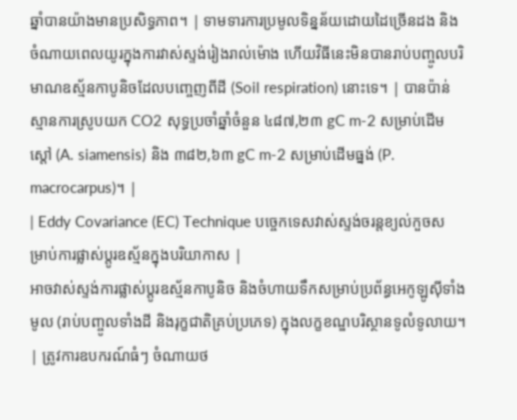ឆ្នាំបានយ៉ាងមានប្រសិទ្ធភាព។ | ទាមទារការប្រមូលទិន្នន័យដោយដៃច្រើនដង និងចំណាយពេលយូរក្នុងការវាស់ស្ទង់រៀងរាល់ម៉ោង ហើយវិធីនេះមិនបានរាប់បញ្ចូលបរិមាណឧស្ម័នកាបូនិចដែលបញ្ចេញពីដី (Soil respiration) នោះទេ។ | បានប៉ាន់ស្មានការស្រូបយក CO2 សុទ្ធប្រចាំឆ្នាំចំនួន ៤៨៧,២៣ gC m-2 សម្រាប់ដើមស្តៅ (A. siamensis) និង ៣៨២,៦៣ gC m-2 សម្រាប់ដើមធ្នង់ (P. macrocarpus)។ |
| Eddy Covariance (EC) Technique បច្ចេកទេសវាស់ស្ទង់ចរន្តខ្យល់កួចសម្រាប់ការផ្លាស់ប្តូរឧស្ម័នក្នុងបរិយាកាស |
អាចវាស់ស្ទង់ការផ្លាស់ប្តូរឧស្ម័នកាបូនិច និងចំហាយទឹកសម្រាប់ប្រព័ន្ធអេកូឡូស៊ីទាំងមូល (រាប់បញ្ចូលទាំងដី និងរុក្ខជាតិគ្រប់ប្រភេទ) ក្នុងលក្ខខណ្ឌបរិស្ថានទូលំទូលាយ។ | ត្រូវការឧបករណ៍ធំៗ ចំណាយថ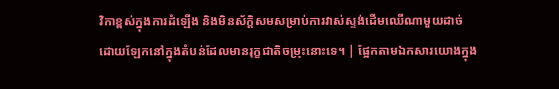វិកាខ្ពស់ក្នុងការដំឡើង និងមិនស័ក្តិសមសម្រាប់ការវាស់ស្ទង់ដើមឈើណាមួយដាច់ដោយឡែកនៅក្នុងតំបន់ដែលមានរុក្ខជាតិចម្រុះនោះទេ។ | ផ្អែកតាមឯកសារយោងក្នុង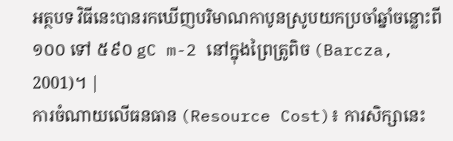អត្ថបទ វិធីនេះបានរកឃើញបរិមាណកាបូនស្រូបយកប្រចាំឆ្នាំចន្លោះពី ១០០ ទៅ ៥៩០ gC m-2 នៅក្នុងព្រៃត្រូពិច (Barcza, 2001)។ |
ការចំណាយលើធនធាន (Resource Cost)៖ ការសិក្សានេះ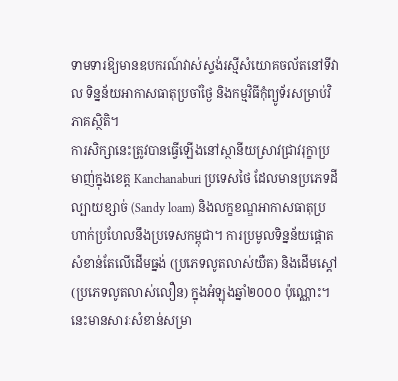ទាមទារឱ្យមានឧបករណ៍វាស់ស្ទង់រស្មីសំយោគចល័តនៅទីវាល ទិន្នន័យអាកាសធាតុប្រចាំថ្ងៃ និងកម្មវិធីកុំព្យូទ័រសម្រាប់វិភាគស្ថិតិ។
ការសិក្សានេះត្រូវបានធ្វើឡើងនៅស្ថានីយស្រាវជ្រាវរុក្ខាប្រមាញ់ក្នុងខេត្ត Kanchanaburi ប្រទេសថៃ ដែលមានប្រភេទដីល្បាយខ្សាច់ (Sandy loam) និងលក្ខខណ្ឌអាកាសធាតុប្រហាក់ប្រហែលនឹងប្រទេសកម្ពុជា។ ការប្រមូលទិន្នន័យផ្តោតសំខាន់តែលើដើមធ្នង់ (ប្រភេទលូតលាស់យឺត) និងដើមស្តៅ (ប្រភេទលូតលាស់លឿន) ក្នុងអំឡុងឆ្នាំ២០០០ ប៉ុណ្ណោះ។ នេះមានសារៈសំខាន់សម្រា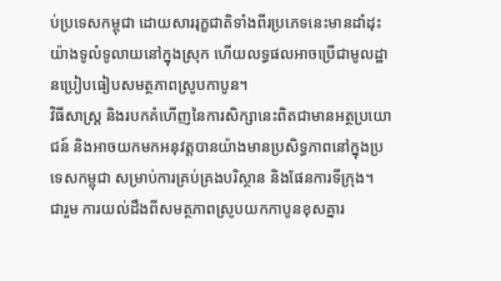ប់ប្រទេសកម្ពុជា ដោយសាររុក្ខជាតិទាំងពីរប្រភេទនេះមានដាំដុះយ៉ាងទូលំទូលាយនៅក្នុងស្រុក ហើយលទ្ធផលអាចប្រើជាមូលដ្ឋានប្រៀបធៀបសមត្ថភាពស្រូបកាបូន។
វិធីសាស្ត្រ និងរបកគំហើញនៃការសិក្សានេះពិតជាមានអត្ថប្រយោជន៍ និងអាចយកមកអនុវត្តបានយ៉ាងមានប្រសិទ្ធភាពនៅក្នុងប្រទេសកម្ពុជា សម្រាប់ការគ្រប់គ្រងបរិស្ថាន និងផែនការទីក្រុង។
ជារួម ការយល់ដឹងពីសមត្ថភាពស្រូបយកកាបូនខុសគ្នារ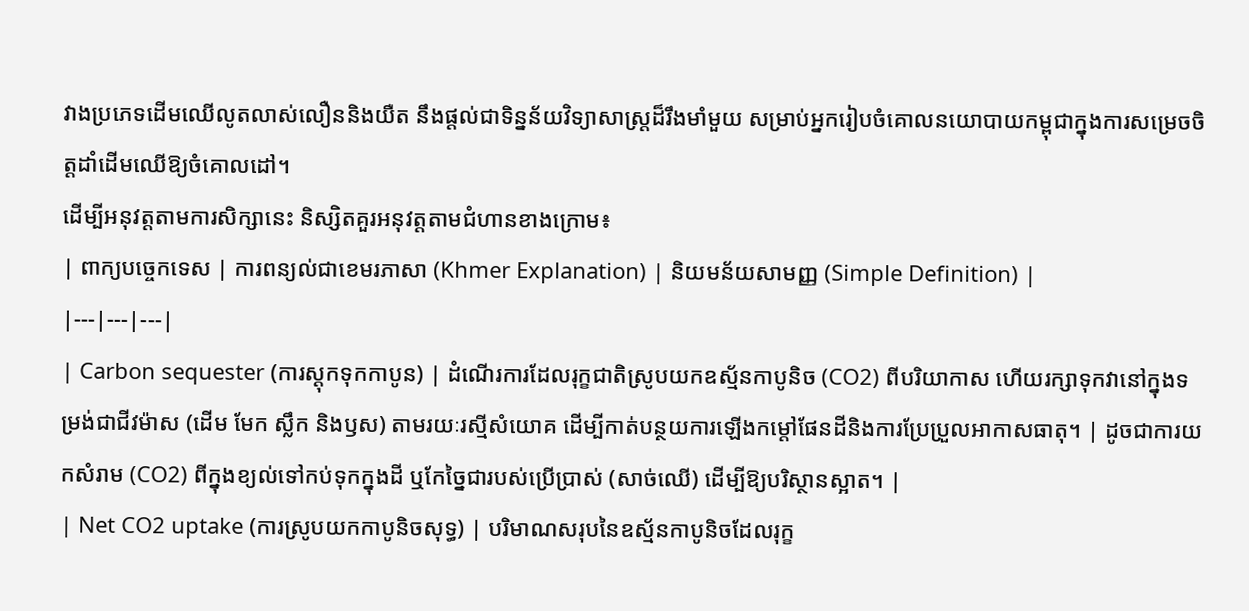វាងប្រភេទដើមឈើលូតលាស់លឿននិងយឺត នឹងផ្តល់ជាទិន្នន័យវិទ្យាសាស្ត្រដ៏រឹងមាំមួយ សម្រាប់អ្នករៀបចំគោលនយោបាយកម្ពុជាក្នុងការសម្រេចចិត្តដាំដើមឈើឱ្យចំគោលដៅ។
ដើម្បីអនុវត្តតាមការសិក្សានេះ និស្សិតគួរអនុវត្តតាមជំហានខាងក្រោម៖
| ពាក្យបច្ចេកទេស | ការពន្យល់ជាខេមរភាសា (Khmer Explanation) | និយមន័យសាមញ្ញ (Simple Definition) |
|---|---|---|
| Carbon sequester (ការស្តុកទុកកាបូន) | ដំណើរការដែលរុក្ខជាតិស្រូបយកឧស្ម័នកាបូនិច (CO2) ពីបរិយាកាស ហើយរក្សាទុកវានៅក្នុងទម្រង់ជាជីវម៉ាស (ដើម មែក ស្លឹក និងឫស) តាមរយៈរស្មីសំយោគ ដើម្បីកាត់បន្ថយការឡើងកម្តៅផែនដីនិងការប្រែប្រួលអាកាសធាតុ។ | ដូចជាការយកសំរាម (CO2) ពីក្នុងខ្យល់ទៅកប់ទុកក្នុងដី ឬកែច្នៃជារបស់ប្រើប្រាស់ (សាច់ឈើ) ដើម្បីឱ្យបរិស្ថានស្អាត។ |
| Net CO2 uptake (ការស្រូបយកកាបូនិចសុទ្ធ) | បរិមាណសរុបនៃឧស្ម័នកាបូនិចដែលរុក្ខ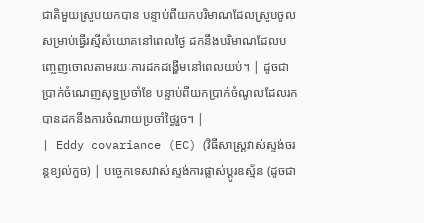ជាតិមួយស្រូបយកបាន បន្ទាប់ពីយកបរិមាណដែលស្រូបចូលសម្រាប់ធ្វើរស្មីសំយោគនៅពេលថ្ងៃ ដកនឹងបរិមាណដែលបញ្ចេញចោលតាមរយៈការដកដង្ហើមនៅពេលយប់។ | ដូចជាប្រាក់ចំណេញសុទ្ធប្រចាំខែ បន្ទាប់ពីយកប្រាក់ចំណូលដែលរកបានដកនឹងការចំណាយប្រចាំថ្ងៃរួច។ |
| Eddy covariance (EC) (វិធីសាស្ត្រវាស់ស្ទង់ចរន្តខ្យល់កួច) | បច្ចេកទេសវាស់ស្ទង់ការផ្លាស់ប្តូរឧស្ម័ន (ដូចជា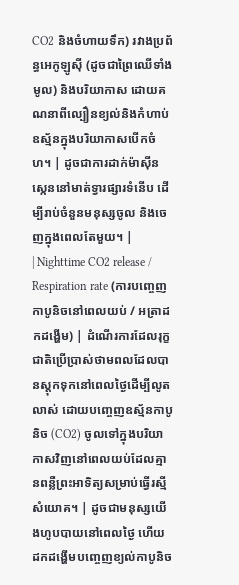CO2 និងចំហាយទឹក) រវាងប្រព័ន្ធអេកូឡូស៊ី (ដូចជាព្រៃឈើទាំងមូល) និងបរិយាកាស ដោយគណនាពីល្បឿនខ្យល់និងកំហាប់ឧស្ម័នក្នុងបរិយាកាសបើកចំហ។ | ដូចជាការដាក់ម៉ាស៊ីនស្កេននៅមាត់ទ្វារផ្សារទំនើប ដើម្បីរាប់ចំនួនមនុស្សចូល និងចេញក្នុងពេលតែមួយ។ |
| Nighttime CO2 release / Respiration rate (ការបញ្ចេញកាបូនិចនៅពេលយប់ / អត្រាដកដង្ហើម) | ដំណើរការដែលរុក្ខជាតិប្រើប្រាស់ថាមពលដែលបានស្តុកទុកនៅពេលថ្ងៃដើម្បីលូតលាស់ ដោយបញ្ចេញឧស្ម័នកាបូនិច (CO2) ចូលទៅក្នុងបរិយាកាសវិញនៅពេលយប់ដែលគ្មានពន្លឺព្រះអាទិត្យសម្រាប់ធ្វើរស្មីសំយោគ។ | ដូចជាមនុស្សយើងហូបបាយនៅពេលថ្ងៃ ហើយដកដង្ហើមបញ្ចេញខ្យល់កាបូនិច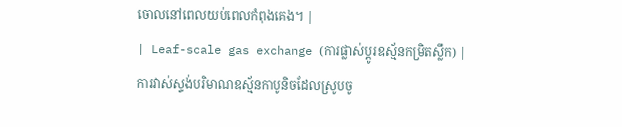ចោលនៅពេលយប់ពេលកំពុងគេង។ |
| Leaf-scale gas exchange (ការផ្លាស់ប្តូរឧស្ម័នកម្រិតស្លឹក) | ការវាស់ស្ទង់បរិមាណឧស្ម័នកាបូនិចដែលស្រូបចូ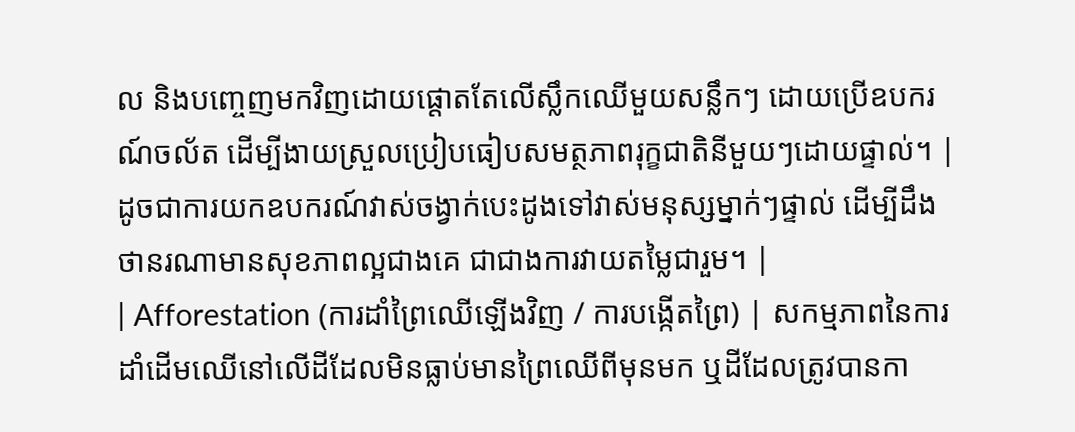ល និងបញ្ចេញមកវិញដោយផ្តោតតែលើស្លឹកឈើមួយសន្លឹកៗ ដោយប្រើឧបករណ៍ចល័ត ដើម្បីងាយស្រួលប្រៀបធៀបសមត្ថភាពរុក្ខជាតិនីមួយៗដោយផ្ទាល់។ | ដូចជាការយកឧបករណ៍វាស់ចង្វាក់បេះដូងទៅវាស់មនុស្សម្នាក់ៗផ្ទាល់ ដើម្បីដឹងថានរណាមានសុខភាពល្អជាងគេ ជាជាងការវាយតម្លៃជារួម។ |
| Afforestation (ការដាំព្រៃឈើឡើងវិញ / ការបង្កើតព្រៃ) | សកម្មភាពនៃការដាំដើមឈើនៅលើដីដែលមិនធ្លាប់មានព្រៃឈើពីមុនមក ឬដីដែលត្រូវបានកា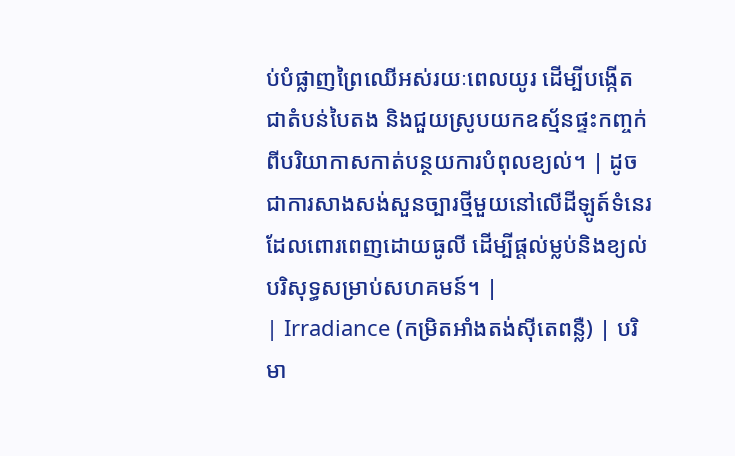ប់បំផ្លាញព្រៃឈើអស់រយៈពេលយូរ ដើម្បីបង្កើតជាតំបន់បៃតង និងជួយស្រូបយកឧស្ម័នផ្ទះកញ្ចក់ពីបរិយាកាសកាត់បន្ថយការបំពុលខ្យល់។ | ដូចជាការសាងសង់សួនច្បារថ្មីមួយនៅលើដីឡូត៍ទំនេរដែលពោរពេញដោយធូលី ដើម្បីផ្តល់ម្លប់និងខ្យល់បរិសុទ្ធសម្រាប់សហគមន៍។ |
| Irradiance (កម្រិតអាំងតង់ស៊ីតេពន្លឺ) | បរិមា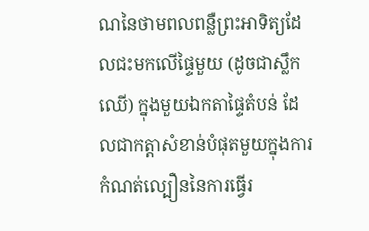ណនៃថាមពលពន្លឺព្រះអាទិត្យដែលជះមកលើផ្ទៃមួយ (ដូចជាស្លឹកឈើ) ក្នុងមួយឯកតាផ្ទៃតំបន់ ដែលជាកត្តាសំខាន់បំផុតមួយក្នុងការកំណត់ល្បឿននៃការធ្វើរ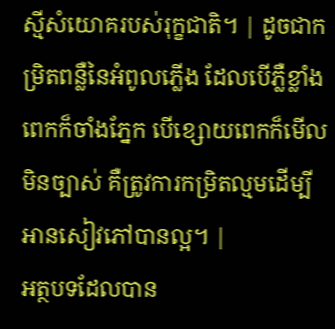ស្មីសំយោគរបស់រុក្ខជាតិ។ | ដូចជាកម្រិតពន្លឺនៃអំពូលភ្លើង ដែលបើភ្លឺខ្លាំងពេកក៏ចាំងភ្នែក បើខ្សោយពេកក៏មើលមិនច្បាស់ គឺត្រូវការកម្រិតល្មមដើម្បីអានសៀវភៅបានល្អ។ |
អត្ថបទដែលបាន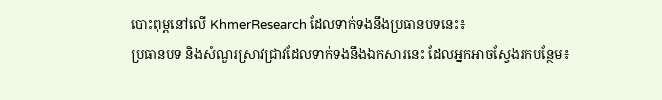បោះពុម្ពនៅលើ KhmerResearch ដែលទាក់ទងនឹងប្រធានបទនេះ៖
ប្រធានបទ និងសំណួរស្រាវជ្រាវដែលទាក់ទងនឹងឯកសារនេះ ដែលអ្នកអាចស្វែងរកបន្ថែម៖